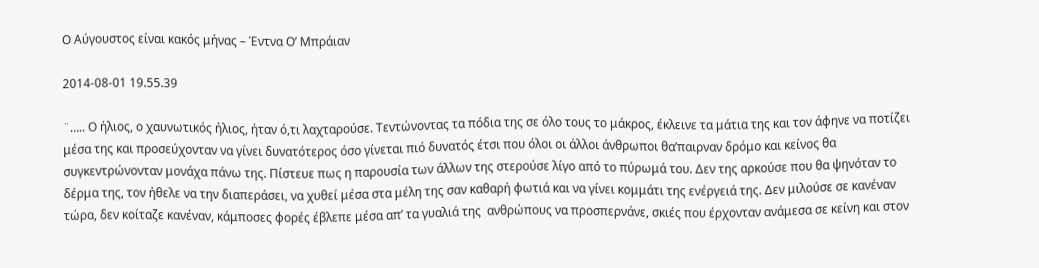Ο Αύγουστος είναι κακός μήνας – Έντνα Ο’ Μπράιαν

2014-08-01 19.55.39

¨….. Ο ήλιος, ο χαυνωτικός ήλιος, ήταν ό,τι λαχταρούσε. Τεντώνοντας τα πόδια της σε όλο τους το μάκρος, έκλεινε τα μάτια της και τον άφηνε να ποτίζει μέσα της και προσεύχονταν να γίνει δυνατότερος όσο γίνεται πιό δυνατός έτσι που όλοι οι άλλοι άνθρωποι θα’παιρναν δρόμο και κείνος θα συγκεντρώνονταν μονάχα πάνω της. Πίστευε πως η παρουσία των άλλων της στερούσε λίγο από το πύρωμά του. Δεν της αρκούσε που θα ψηνόταν το δέρμα της, τον ήθελε να την διαπεράσει, να χυθεί μέσα στα μέλη της σαν καθαρή φωτιά και να γίνει κομμάτι της ενέργειά της. Δεν μιλούσε σε κανέναν τώρα, δεν κοίταζε κανέναν, κάμποσες φορές έβλεπε μέσα απ’ τα γυαλιά της  ανθρώπους να προσπερνάνε, σκιές που έρχονταν ανάμεσα σε κείνη και στον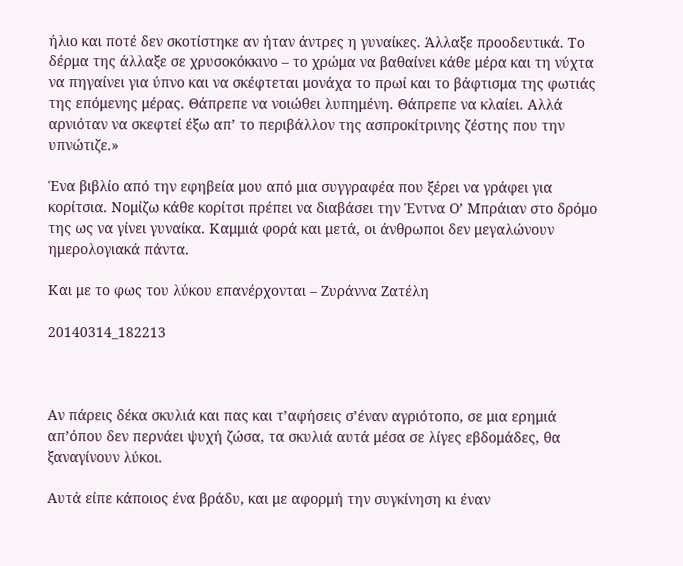ήλιο και ποτέ δεν σκοτίστηκε αν ήταν άντρες η γυναίκες. Άλλαξε προοδευτικά. Το δέρμα της άλλαξε σε χρυσοκόκκινο – το χρώμα να βαθαίνει κάθε μέρα και τη νύχτα να πηγαίνει για ύπνο και να σκέφτεται μονάχα το πρωί και το βάφτισμα της φωτιάς της επόμενης μέρας. Θάπρεπε να νοιώθει λυπημένη. Θάπρεπε να κλαίει. Αλλά αρνιόταν να σκεφτεί έξω απ’ το περιβάλλον της ασπροκίτρινης ζέστης που την υπνώτιζε.»

Ένα βιβλίο από την εφηβεία μου από μια συγγραφέα που ξέρει να γράφει για κορίτσια. Νομίζω κάθε κορίτσι πρέπει να διαβάσει την Έντνα Ο’ Μπράιαν στο δρόμο της ως να γίνει γυναίκα. Καμμιά φορά και μετά, οι άνθρωποι δεν μεγαλώνουν ημερολογιακά πάντα.

Και με το φως του λύκου επανέρχονται – Ζυράννα Ζατέλη

20140314_182213



Αν πάρεις δέκα σκυλιά και πας και τ’αφήσεις σ’έναν αγριότοπο, σε μια ερημιά απ’όπου δεν περνάει ψυχή ζώσα, τα σκυλιά αυτά μέσα σε λίγες εβδομάδες, θα ξαναγίνουν λύκοι.

Αυτά είπε κάποιος ένα βράδυ, και με αφορμή την συγκίνηση κι έναν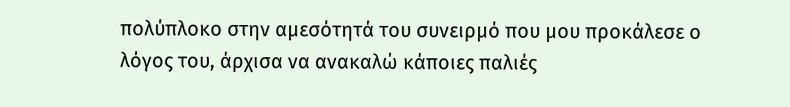πολύπλοκο στην αμεσότητά του συνειρμό που μου προκάλεσε ο λόγος του, άρχισα να ανακαλώ κάποιες παλιές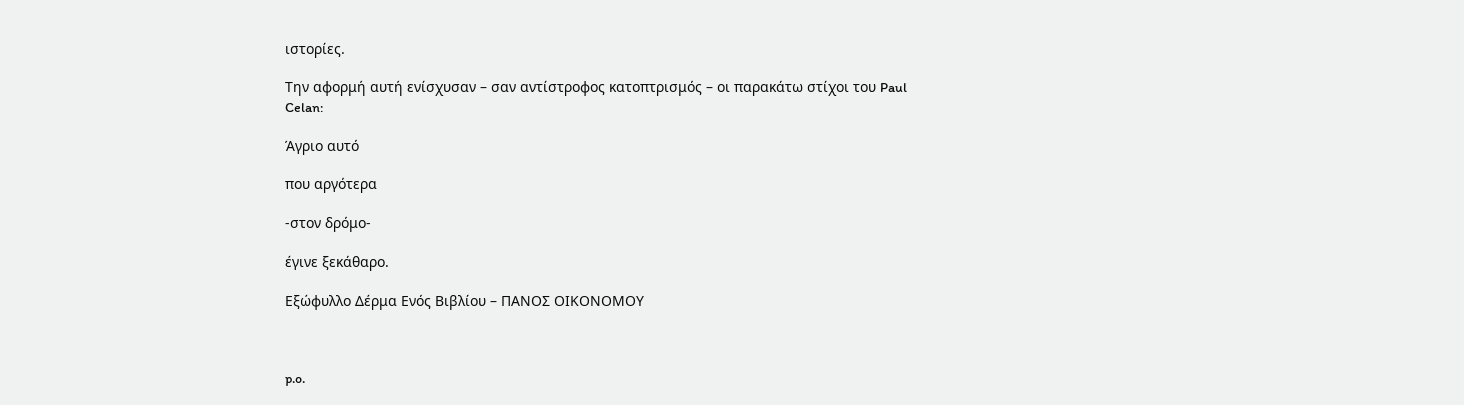ιστορίες.

Την αφορμή αυτή ενίσχυσαν – σαν αντίστροφος κατοπτρισμός – οι παρακάτω στίχοι του Paul Celan:

Άγριο αυτό

που αργότερα

-στον δρόμο-

έγινε ξεκάθαρο.

Εξώφυλλο Δέρμα Ενός Βιβλίου – ΠΑΝΟΣ ΟΙΚΟΝΟΜΟΥ



p.o.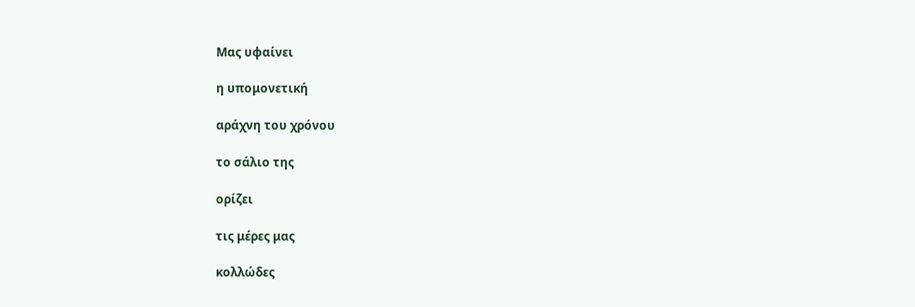Μας υφαίνει

η υπομονετική

αράχνη του χρόνου

το σάλιο της

ορίζει

τις μέρες μας

κολλώδες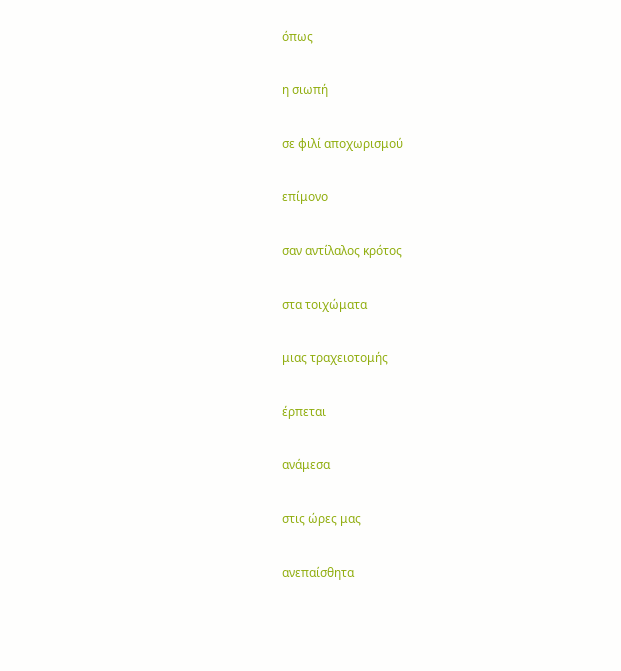όπως

η σιωπή

σε φιλί αποχωρισμού

επίμονο

σαν αντίλαλος κρότος

στα τοιχώματα

μιας τραχειοτομής

έρπεται

ανάμεσα

στις ώρες μας

ανεπαίσθητα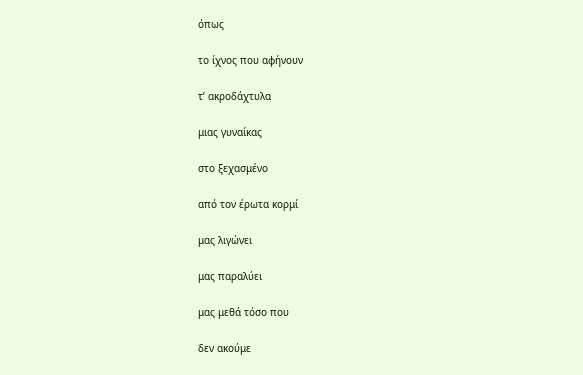όπως

το ίχνος που αφήνουν

τ’ ακροδάχτυλα

μιας γυναίκας

στο ξεχασμένο

από τον έρωτα κορμί

μας λιγώνει

μας παραλύει

μας μεθά τόσο που

δεν ακούμε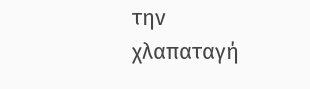την χλαπαταγή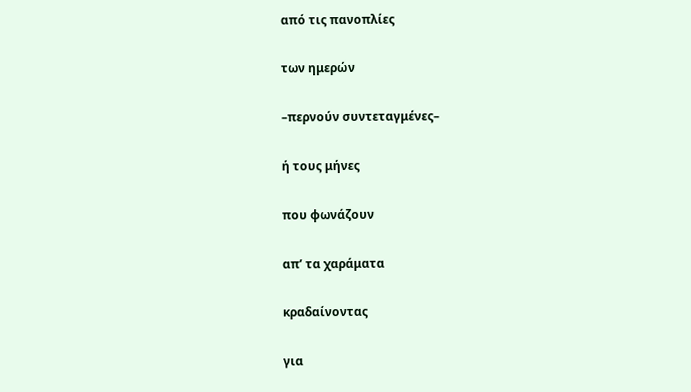από τις πανοπλίες

των ημερών

–περνούν συντεταγμένες–

ή τους μήνες

που φωνάζουν

απ’ τα χαράματα

κραδαίνοντας

για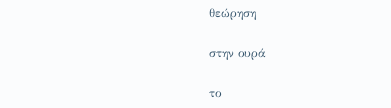θεώρηση

στην ουρά

το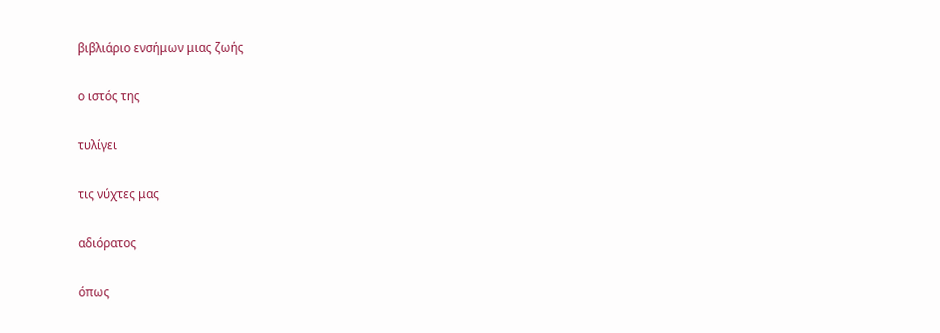βιβλιάριο ενσήμων μιας ζωής

ο ιστός της

τυλίγει

τις νύχτες μας

αδιόρατος

όπως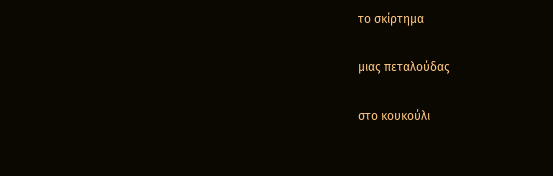το σκίρτημα

μιας πεταλούδας

στο κουκούλι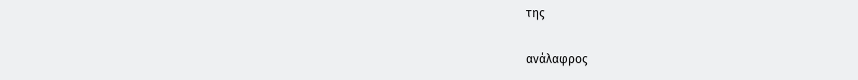της

ανάλαφρος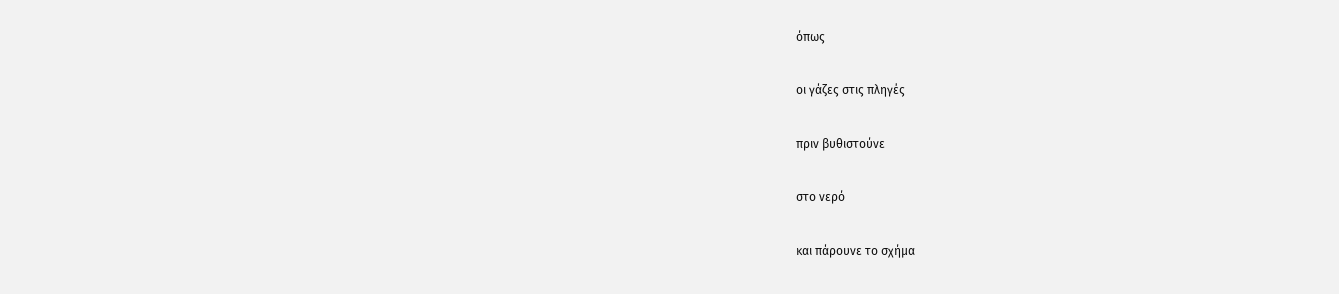όπως

οι γάζες στις πληγές

πριν βυθιστούνε

στο νερό

και πάρουνε το σχήμα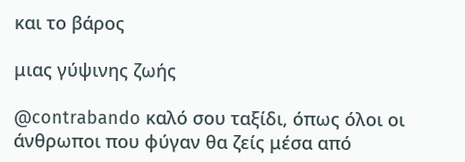και το βάρος

μιας γύψινης ζωής

@contrabando καλό σου ταξίδι, όπως όλοι οι άνθρωποι που φύγαν θα ζείς μέσα από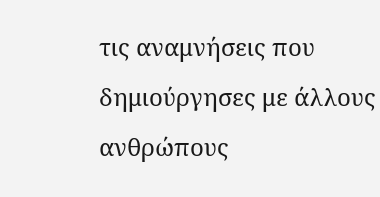τις αναμνήσεις που δημιούργησες με άλλους ανθρώπους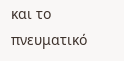και το πνευματικό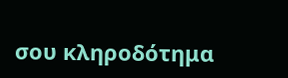σου κληροδότημα